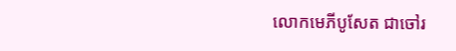លោកមេភីបូសែត ជាចៅរ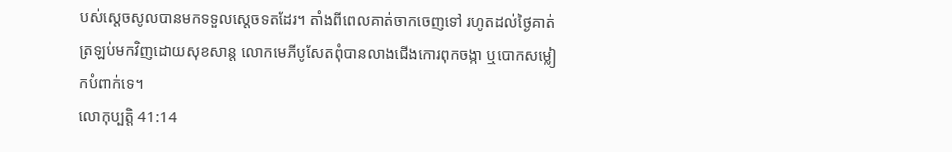បស់ស្តេចសូលបានមកទទួលស្តេចទតដែរ។ តាំងពីពេលគាត់ចាកចេញទៅ រហូតដល់ថ្ងៃគាត់ត្រឡប់មកវិញដោយសុខសាន្ត លោកមេភីបូសែតពុំបានលាងជើងកោរពុកចង្កា ឬបោកសម្លៀកបំពាក់ទេ។
លោកុប្បត្តិ 41:14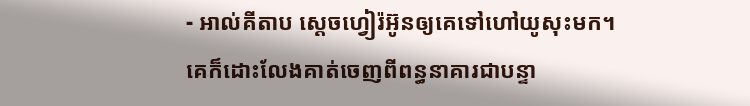- អាល់គីតាប ស្តេចហ្វៀរ៉អ៊ូនឲ្យគេទៅហៅយូសុះមក។ គេក៏ដោះលែងគាត់ចេញពីពន្ធនាគារជាបន្ទា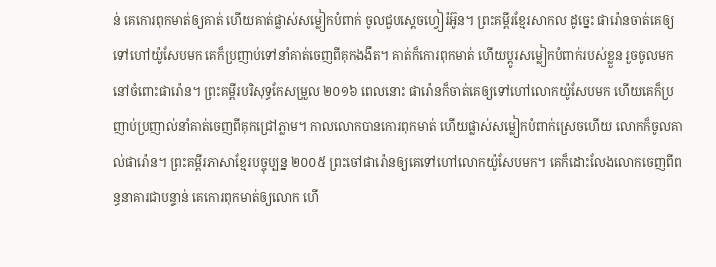ន់ គេកោរពុកមាត់ឲ្យគាត់ ហើយគាត់ផ្លាស់សម្លៀកបំពាក់ ចូលជួបស្តេចហ្វៀរ៉អ៊ូន។ ព្រះគម្ពីរខ្មែរសាកល ដូច្នេះ ផារ៉ោនចាត់គេឲ្យទៅហៅយ៉ូសែបមក គេក៏ប្រញាប់ទៅនាំគាត់ចេញពីគុកងងឹត។ គាត់ក៏កោរពុកមាត់ ហើយប្ដូរសម្លៀកបំពាក់របស់ខ្លួន រួចចូលមកនៅចំពោះផារ៉ោន។ ព្រះគម្ពីរបរិសុទ្ធកែសម្រួល ២០១៦ ពេលនោះ ផារ៉ោនក៏ចាត់គេឲ្យទៅហៅលោកយ៉ូសែបមក ហើយគេក៏ប្រញាប់ប្រញាល់នាំគាត់ចេញពីគុកជ្រៅភ្លាម។ កាលលោកបានកោរពុកមាត់ ហើយផ្លាស់សម្លៀកបំពាក់ស្រេចហើយ លោកក៏ចូលគាល់ផារ៉ោន។ ព្រះគម្ពីរភាសាខ្មែរបច្ចុប្បន្ន ២០០៥ ព្រះចៅផារ៉ោនឲ្យគេទៅហៅលោកយ៉ូសែបមក។ គេក៏ដោះលែងលោកចេញពីពន្ធនាគារជាបន្ទាន់ គេកោរពុកមាត់ឲ្យលោក ហើ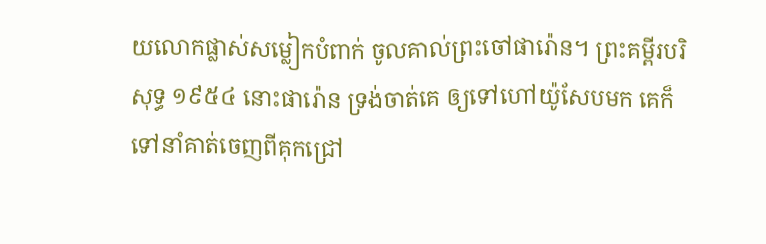យលោកផ្លាស់សម្លៀកបំពាក់ ចូលគាល់ព្រះចៅផារ៉ោន។ ព្រះគម្ពីរបរិសុទ្ធ ១៩៥៤ នោះផារ៉ោន ទ្រង់ចាត់គេ ឲ្យទៅហៅយ៉ូសែបមក គេក៏ទៅនាំគាត់ចេញពីគុកជ្រៅ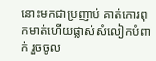នោះមកជាប្រញាប់ គាត់កោរពុកមាត់ហើយផ្លាស់សំលៀកបំពាក់ រួចចូល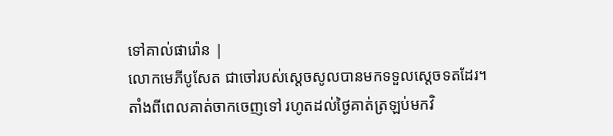ទៅគាល់ផារ៉ោន |
លោកមេភីបូសែត ជាចៅរបស់ស្តេចសូលបានមកទទួលស្តេចទតដែរ។ តាំងពីពេលគាត់ចាកចេញទៅ រហូតដល់ថ្ងៃគាត់ត្រឡប់មកវិ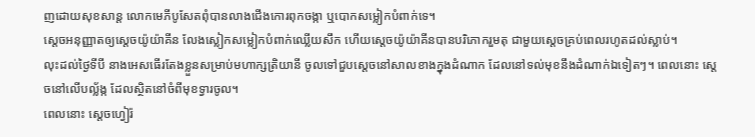ញដោយសុខសាន្ត លោកមេភីបូសែតពុំបានលាងជើងកោរពុកចង្កា ឬបោកសម្លៀកបំពាក់ទេ។
ស្តេចអនុញ្ញាតឲ្យស្តេចយ៉ូយ៉ាគីន លែងស្លៀកសម្លៀកបំពាក់ឈ្លើយសឹក ហើយស្តេចយ៉ូយ៉ាគីនបានបរិភោករួមតុ ជាមួយស្តេចគ្រប់ពេលរហូតដល់ស្លាប់។
លុះដល់ថ្ងៃទីបី នាងអេសធើរតែងខ្លួនសម្រាប់មហាក្សត្រិយានី ចូលទៅជួបស្ដេចនៅសាលខាងក្នុងដំណាក ដែលនៅទល់មុខនឹងដំណាក់ឯទៀតៗ។ ពេលនោះ ស្តេចនៅលើបល្ល័ង្ក ដែលស្ថិតនៅចំពីមុខទ្វារចូល។
ពេលនោះ ស្តេចហ្វៀរ៉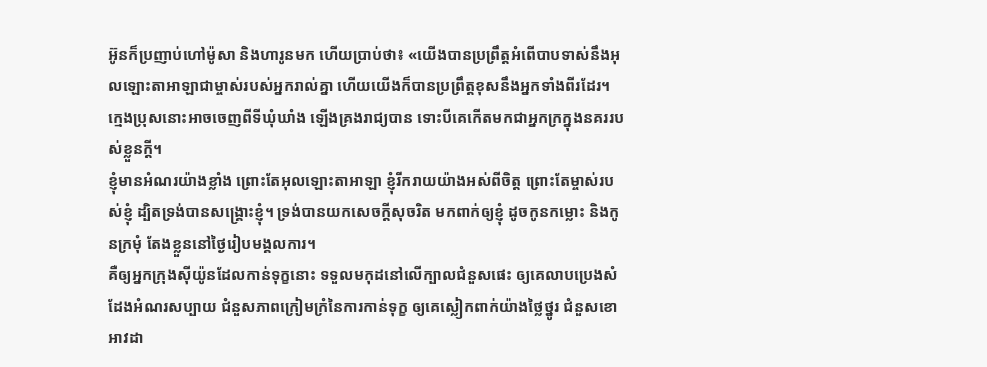អ៊ូនក៏ប្រញាប់ហៅម៉ូសា និងហារូនមក ហើយប្រាប់ថា៖ «យើងបានប្រព្រឹត្តអំពើបាបទាស់នឹងអុលឡោះតាអាឡាជាម្ចាស់របស់អ្នករាល់គ្នា ហើយយើងក៏បានប្រព្រឹត្តខុសនឹងអ្នកទាំងពីរដែរ។
ក្មេងប្រុសនោះអាចចេញពីទីឃុំឃាំង ឡើងគ្រងរាជ្យបាន ទោះបីគេកើតមកជាអ្នកក្រក្នុងនគររបស់ខ្លួនក្ដី។
ខ្ញុំមានអំណរយ៉ាងខ្លាំង ព្រោះតែអុលឡោះតាអាឡា ខ្ញុំរីករាយយ៉ាងអស់ពីចិត្ត ព្រោះតែម្ចាស់របស់ខ្ញុំ ដ្បិតទ្រង់បានសង្គ្រោះខ្ញុំ។ ទ្រង់បានយកសេចក្ដីសុចរិត មកពាក់ឲ្យខ្ញុំ ដូចកូនកម្លោះ និងកូនក្រមុំ តែងខ្លួននៅថ្ងៃរៀបមង្គលការ។
គឺឲ្យអ្នកក្រុងស៊ីយ៉ូនដែលកាន់ទុក្ខនោះ ទទួលមកុដនៅលើក្បាលជំនួសផេះ ឲ្យគេលាបប្រេងសំដែងអំណរសប្បាយ ជំនួសភាពក្រៀមក្រំនៃការកាន់ទុក្ខ ឲ្យគេស្លៀកពាក់យ៉ាងថ្លៃថ្នូរ ជំនួសខោអាវដា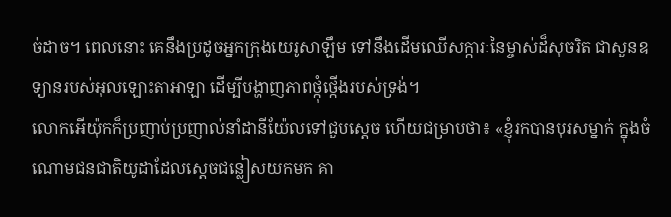ច់ដាច។ ពេលនោះ គេនឹងប្រដូចអ្នកក្រុងយេរូសាឡឹម ទៅនឹងដើមឈើសក្ការៈនៃម្ចាស់ដ៏សុចរិត ជាសួនឧទ្យានរបស់អុលឡោះតាអាឡា ដើម្បីបង្ហាញភាពថ្កុំថ្កើងរបស់ទ្រង់។
លោកអើយ៉ុកក៏ប្រញាប់ប្រញាល់នាំដានីយ៉ែលទៅជួបស្តេច ហើយជម្រាបថា៖ «ខ្ញុំរកបានបុរសម្នាក់ ក្នុងចំណោមជនជាតិយូដាដែលស្តេចជន្លៀសយកមក គា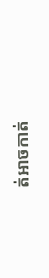ត់អាចកាត់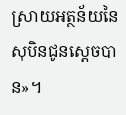ស្រាយអត្ថន័យនៃសុបិនជូនស្តេចបាន»។